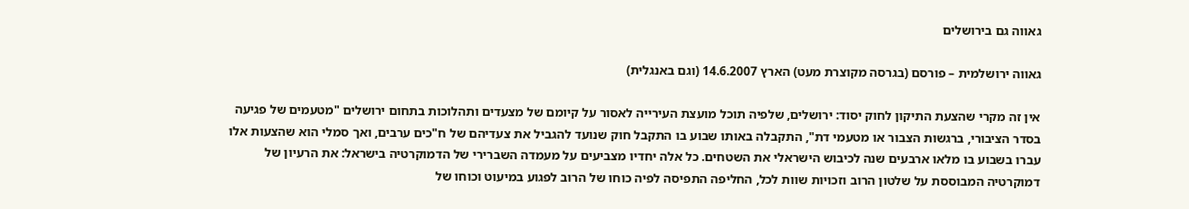גאווה גם בירושלים

גאווה ירושלמית – פורסם (בגרסה מקוצרת מעט) הארץ 14.6.2007 (וגם באנגלית)

אין זה מקרי שהצעת התיקון לחוק יסוד: ירושלים, שלפיה תוכל מועצת העירייה לאסור על קיומם של מצעדים ותהלוכות בתחום ירושלים "מטעמים של פגיעה בסדר הציבורי, ברגשות הצבור או מטעמי דת", התקבלה באותו שבוע בו התקבל חוק שנועד להגביל את צעדיהם של ח"כים ערבים, ואך סמלי הוא שהצעות אלו עברו בשבוע בו מלאו ארבעים שנה לכיבוש הישראלי את השטחים. כל אלה יחדיו מצביעים על מעמדה השברירי של הדמוקרטיה בישראל: את הרעיון של דמוקרטיה המבוססת על שלטון הרוב וזכויות שוות לכל, החליפה התפיסה לפיה כוחו של הרוב לפגוע במיעוט וכוחו של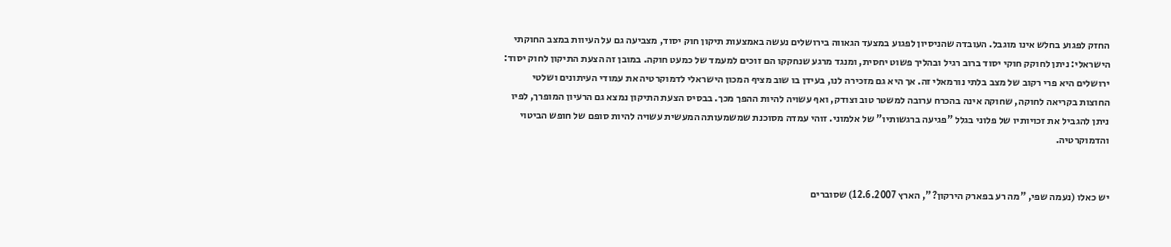החזק לפגוע בחלש אינו מוגבל. העובדה שהניסיון לפגוע במצעד הגאווה בירושלים נעשה באמצעות תיקון חוק יסוד, מצביעה גם על העיוות במצב החוקתי הישראלי: ניתן לחוקק חוקי יסוד ברוב רגיל ובהליך פשוט יחסית, ומנגד מרגע שנחקקו הם זוכים למעמד של כמעט חוקה. במובן זה הצעת התיקון לחוק יסוד: ירושלים היא פרי רקוב של מצב בלתי נורמאלי זה. אך היא גם מזכירה לנו, בעידן בו שוב מציף המכון הישראלי לדמוקרטיה את עמודי העיתונים ושלטי החוצות בקריאה לחוקה, שחוקה אינה בהכרח ערובה למשטר טוב וצודק, ואף עשויה להיות ההפך מכך. בבסיס הצעת התיקון נמצא גם הרעיון המופרך, לפיו ניתן להגביל את זכויותיו של פלוני בגלל "פגיעה ברגשותיו" של אלמוני. זוהי עמדה מסוכנת שמשמעותה המעשית עשויה להיות סופם של חופש הביטוי והדמוקרטיה.


יש כאלו (נעמה שפי, "מה רע בפארק הירקון?", הארץ 12.6.2007) שסוברים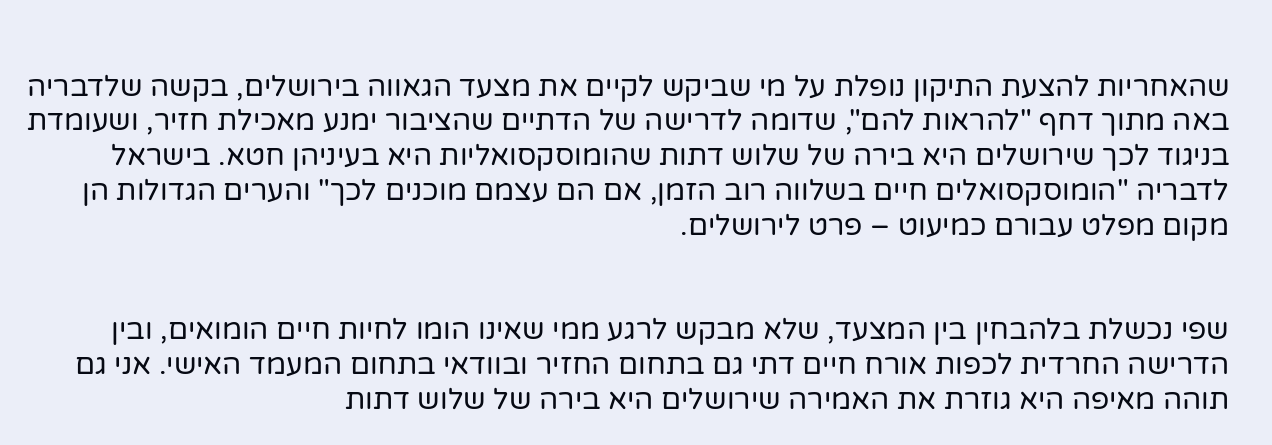שהאחריות להצעת התיקון נופלת על מי שביקש לקיים את מצעד הגאווה בירושלים, בקשה שלדבריה באה מתוך דחף "להראות להם", שדומה לדרישה של הדתיים שהציבור ימנע מאכילת חזיר, ושעומדת בניגוד לכך שירושלים היא בירה של שלוש דתות שהומוסקסואליות היא בעיניהן חטא. בישראל לדבריה "הומוסקסואלים חיים בשלווה רוב הזמן, אם הם עצמם מוכנים לכך" והערים הגדולות הן מקום מפלט עבורם כמיעוט – פרט לירושלים.


שפי נכשלת בלהבחין בין המצעד, שלא מבקש לרגע ממי שאינו הומו לחיות חיים הומואים, ובין הדרישה החרדית לכפות אורח חיים דתי גם בתחום החזיר ובוודאי בתחום המעמד האישי. אני גם תוהה מאיפה היא גוזרת את האמירה שירושלים היא בירה של שלוש דתות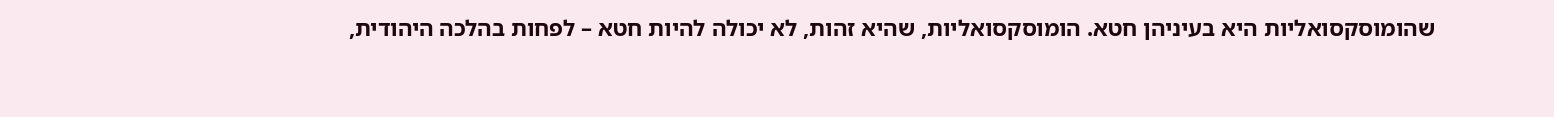שהומוסקסואליות היא בעיניהן חטא. הומוסקסואליות, שהיא זהות, לא יכולה להיות חטא – לפחות בהלכה היהודית,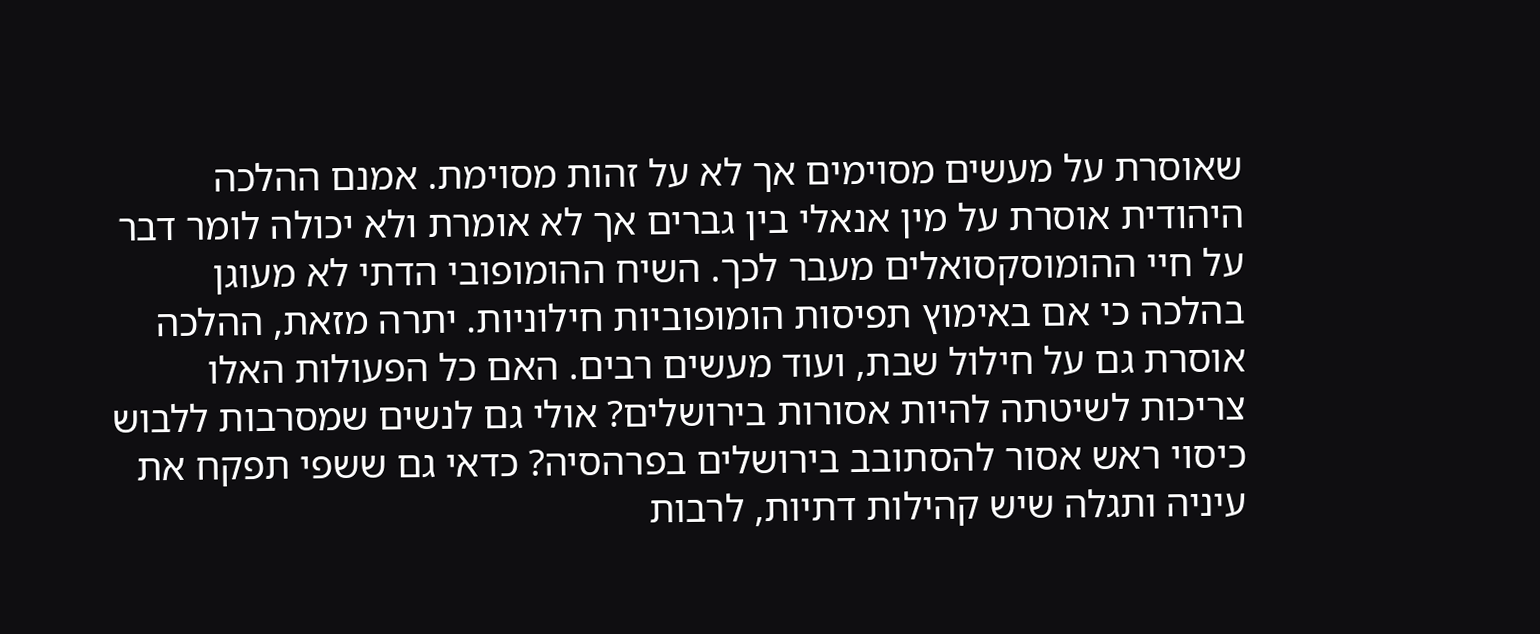שאוסרת על מעשים מסוימים אך לא על זהות מסוימת. אמנם ההלכה היהודית אוסרת על מין אנאלי בין גברים אך לא אומרת ולא יכולה לומר דבר על חיי ההומוסקסואלים מעבר לכך. השיח ההומופובי הדתי לא מעוגן בהלכה כי אם באימוץ תפיסות הומופוביות חילוניות. יתרה מזאת, ההלכה אוסרת גם על חילול שבת, ועוד מעשים רבים. האם כל הפעולות האלו צריכות לשיטתה להיות אסורות בירושלים? אולי גם לנשים שמסרבות ללבוש כיסוי ראש אסור להסתובב בירושלים בפרהסיה? כדאי גם ששפי תפקח את עיניה ותגלה שיש קהילות דתיות, לרבות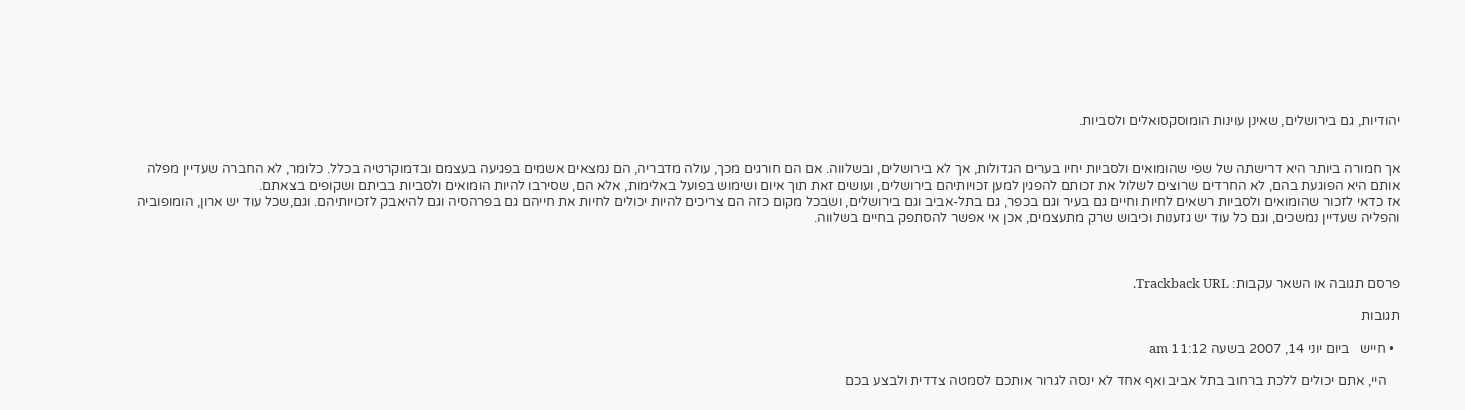יהודיות, גם בירושלים, שאינן עוינות הומוסקסואלים ולסביות.


אך חמורה ביותר היא דרישתה של שפי שהומואים ולסביות יחיו בערים הגדולות, אך לא בירושלים, ובשלווה. אם הם חורגים מכך, עולה מדבריה, הם נמצאים אשמים בפגיעה בעצמם ובדמוקרטיה בכלל. כלומר, לא החברה שעדיין מפלה אותם היא הפוגעת בהם, לא החרדים שרוצים לשלול את זכותם להפגין למען זכויותיהם בירושלים, ועושים זאת תוך איום ושימוש בפועל באלימות, אלא הם, שסירבו להיות הומואים ולסביות בביתם ושקופים בצאתם.
אז כדאי לזכור שהומואים ולסביות רשאים לחיות וחיים גם בעיר וגם בכפר, גם בתל-אביב וגם בירושלים, ושבכל מקום כזה הם צריכים להיות יכולים לחיות את חייהם גם בפרהסיה וגם להיאבק לזכויותיהם. וגם,שכל עוד יש ארון, הומופוביה והפליה שעדיין נמשכים, וגם כל עוד יש גזענות וכיבוש שרק מתעצמים, אכן אי אפשר להסתפק בחיים בשלווה.



פרסם תגובה או השאר עקבות: Trackback URL.

תגובות

  • חייש   ביום יוני 14, 2007 בשעה 11:12 am

    היי, אתם יכולים ללכת ברחוב בתל אביב ואף אחד לא ינסה לגרור אותכם לסמטה צדדית ולבצע בכם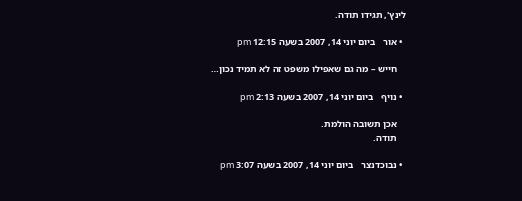לינץ', תגידו תודה.

  • אור   ביום יוני 14, 2007 בשעה 12:15 pm

    חייש – מה גם שאפילו משפט זה לא תמיד נכון…

  • נויף   ביום יוני 14, 2007 בשעה 2:13 pm

    אכן תשובה הולמת.
    תודה.

  • נבוכדנצר   ביום יוני 14, 2007 בשעה 3:07 pm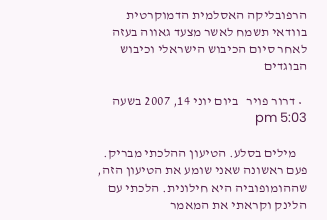הרפובליקה האסלמית הדמוקרטית בוודאי תשמח לאשר מצעד גאווה בעזה לאחר סיום הכיבוש הישראלי וכיבוש הבוגדים

  • דרור פויר   ביום יוני 14, 2007 בשעה 5:03 pm

    מילים בסלע. הטיעון ההלכתי מבריק. פעם ראשונה שאני שומע את הטיעון הזה, שההומופוביה היא חילונית. הלכתי עם הלינק וקראתי את המאמר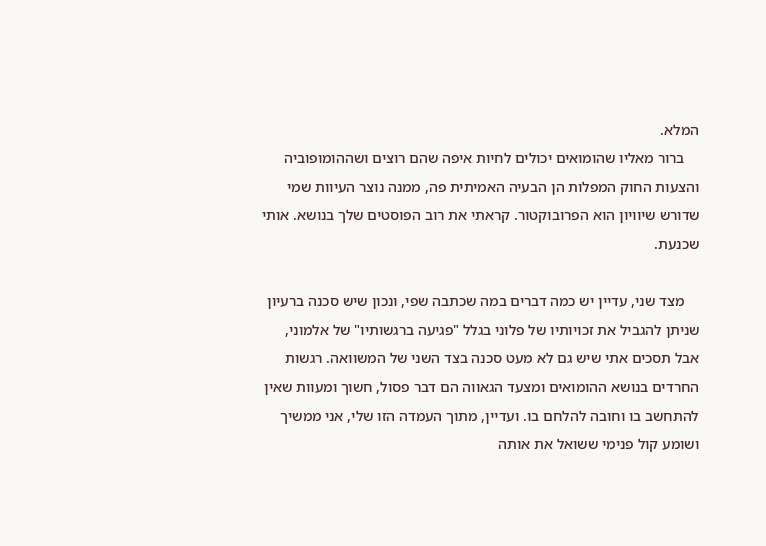המלא.
    ברור מאליו שהומואים יכולים לחיות איפה שהם רוצים ושההומופוביה והצעות החוק המפלות הן הבעיה האמיתית פה, ממנה נוצר העיוות שמי שדורש שיוויון הוא הפרובוקטור. קראתי את רוב הפוסטים שלך בנושא. אותי שכנעת.

    מצד שני, עדיין יש כמה דברים במה שכתבה שפי, ונכון שיש סכנה ברעיון שניתן להגביל את זכויותיו של פלוני בגלל "פגיעה ברגשותיו" של אלמוני, אבל תסכים אתי שיש גם לא מעט סכנה בצד השני של המשוואה. רגשות החרדים בנושא ההומואים ומצעד הגאווה הם דבר פסול, חשוך ומעוות שאין להתחשב בו וחובה להלחם בו. ועדיין, מתוך העמדה הזו שלי, אני ממשיך ושומע קול פנימי ששואל את אותה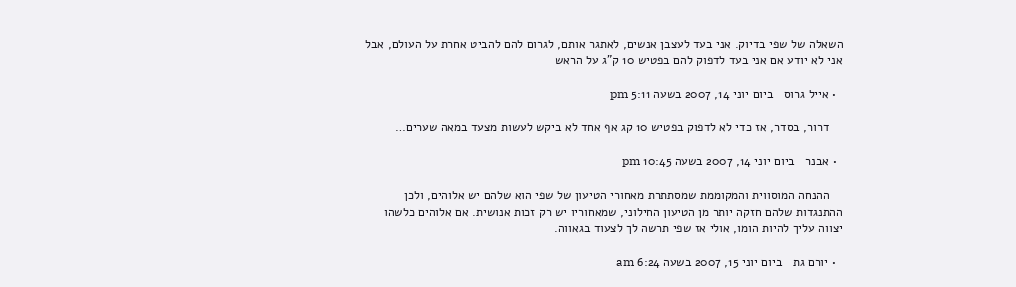השאלה של שפי בדיוק. אני בעד לעצבן אנשים, לאתגר אותם, לגרום להם להביט אחרת על העולם, אבל אני לא יודע אם אני בעד לדפוק להם בפטיש 10 ק"ג על הראש

  • אייל גרוס   ביום יוני 14, 2007 בשעה 5:11 pm

    דרור, בסדר, אז כדי לא לדפוק בפטיש 10 קג אף אחד לא ביקש לעשות מצעד במאה שערים…

  • אבנר   ביום יוני 14, 2007 בשעה 10:45 pm

    ההנחה המוסווית והמקוממת שמסתתרת מאחורי הטיעון של שפי הוא שלהם יש אלוהים, ולכן ההתנגדות שלהם חזקה יותר מן הטיעון החילוני, שמאחוריו יש רק זכות אנושית. אם אלוהים כלשהו יצווה עליך להיות הומו, אולי אז שפי תרשה לך לצעוד בגאווה.

  • יורם גת   ביום יוני 15, 2007 בשעה 6:24 am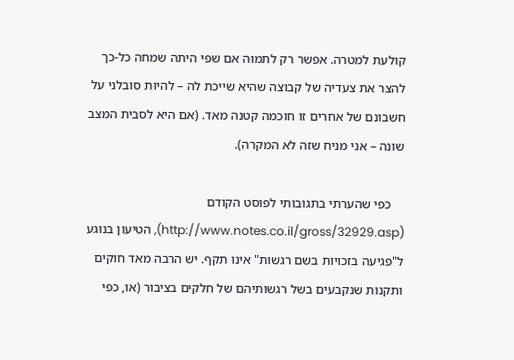קולעת למטרה. אפשר רק לתמוה אם שפי היתה שמחה כל-כך להצר את צעדיה של קבוצה שהיא שייכת לה – להיות סובלני על חשבונם של אחרים זו חוכמה קטנה מאד. (אם היא לסבית המצב שונה – אני מניח שזה לא המקרה).

    כפי שהערתי בתגובותי לפוסט הקודם (http://www.notes.co.il/gross/32929.asp), הטיעון בנוגע ל"פגיעה בזכויות בשם רגשות" אינו תקף. יש הרבה מאד חוקים ותקנות שנקבעים בשל רגשותיהם של חלקים בציבור (או, כפי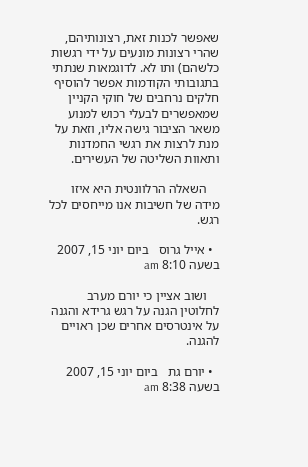שאפשר לכנות זאת, רצונותיהם, שהרי רצונות מונעים על ידי רגשות כלשהם) ותו לא. לדוגמאות שנתתי בתגובותי הקודמות אפשר להוסיף חלקים נרחבים של חוקי הקניין שמאפשרים לבעלי רכוש למנוע משאר הציבור גישה אליו, וזאת על מנת לרצות את רגשי החמדנות ותאוות השליטה של העשירים.

    השאלה הרלוונטית היא איזו מידה של חשיבות אנו מייחסים לכל רגש.

  • אייל גרוס   ביום יוני 15, 2007 בשעה 8:10 am

    ושוב אציין כי יורם מערב לחלוטין הגנה על רגש גרידא והגנה על אינטרסים אחרים שכן ראויים להגנה.

  • יורם גת   ביום יוני 15, 2007 בשעה 8:38 am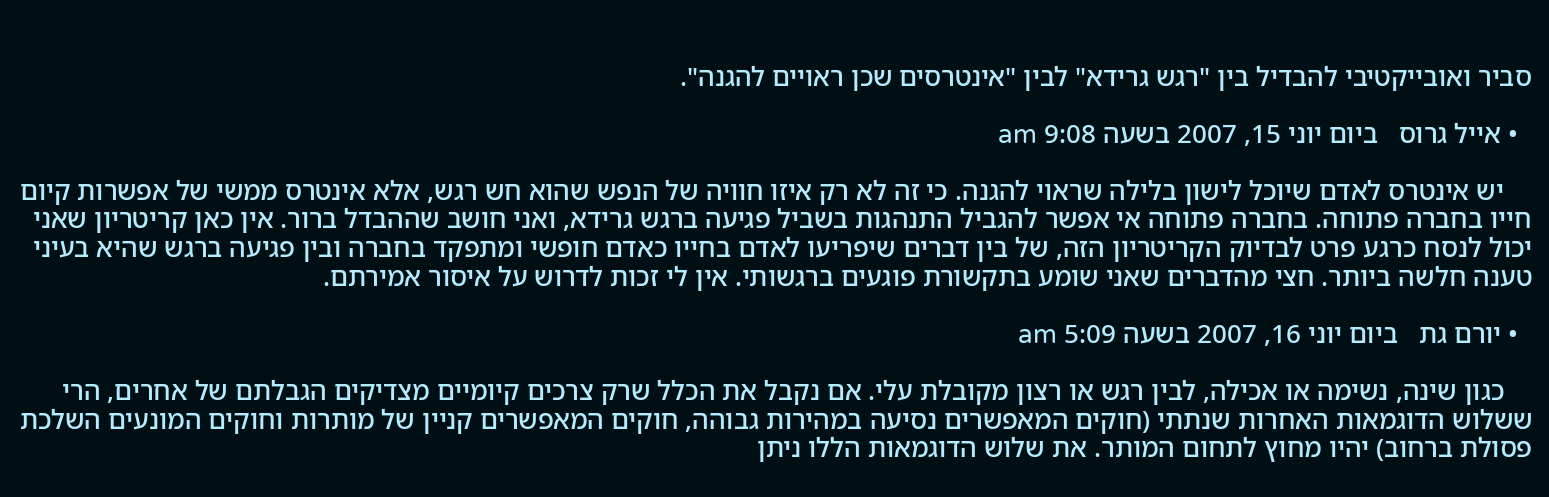סביר ואובייקטיבי להבדיל בין "רגש גרידא" לבין "אינטרסים שכן ראויים להגנה".

  • אייל גרוס   ביום יוני 15, 2007 בשעה 9:08 am

    יש אינטרס לאדם שיוכל לישון בלילה שראוי להגנה. כי זה לא רק איזו חוויה של הנפש שהוא חש רגש, אלא אינטרס ממשי של אפשרות קיום חייו בחברה פתוחה. בחברה פתוחה אי אפשר להגביל התנהגות בשביל פגיעה ברגש גרידא, ואני חושב שההבדל ברור. אין כאן קריטריון שאני יכול לנסח כרגע פרט לבדיוק הקריטריון הזה, של בין דברים שיפריעו לאדם בחייו כאדם חופשי ומתפקד בחברה ובין פגיעה ברגש שהיא בעיני טענה חלשה ביותר. חצי מהדברים שאני שומע בתקשורת פוגעים ברגשותי. אין לי זכות לדרוש על איסור אמירתם.

  • יורם גת   ביום יוני 16, 2007 בשעה 5:09 am

    כגון שינה, נשימה או אכילה, לבין רגש או רצון מקובלת עלי. אם נקבל את הכלל שרק צרכים קיומיים מצדיקים הגבלתם של אחרים, הרי ששלוש הדוגמאות האחרות שנתתי (חוקים המאפשרים נסיעה במהירות גבוהה, חוקים המאפשרים קניין של מותרות וחוקים המונעים השלכת פסולת ברחוב) יהיו מחוץ לתחום המותר. את שלוש הדוגמאות הללו ניתן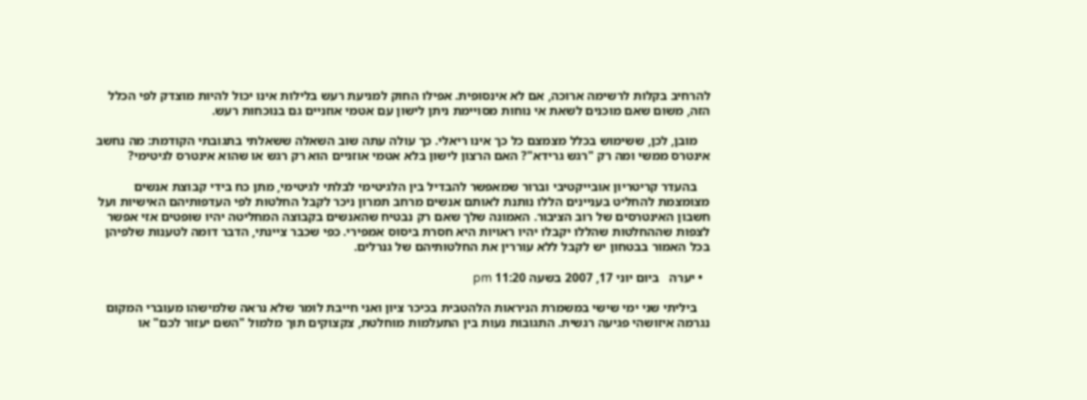להרחיב בקלות לרשימה ארוכה, אם לא אינסופית. אפילו החוק למניעת רעש בלילות אינו יכול להיות מוצדק לפי הכלל הזה, משום שאם מוכנים לשאת אי נוחות מסויימת ניתן לישון עם אטמי אוזניים גם בנוכחות רעש.

    מובן, לכן, ששימוש בכלל מצמצם כל כך אינו ריאלי. כך עולה עתה שוב השאלה ששאלתי בתגובתי הקודמת: מה נחשב אינטרס ממשי ומה רק "רגש גרידא"? האם הרצון לישון בלא אטמי אוזניים הוא רק רגש או שהוא אינטרס לגיטימי?

    בהעדר קריטריון אובייקטיבי וברור שמאפשר להבדיל בין הלגיטימי לבלתי לגיטימי, מתן כח בידי קבוצת אנשים מצומצמת להחליט בעניינים הללו נותנת לאותם אנשים מרחב תמרון ניכר לקבל החלטות לפי העדפותיהם האישיות ועל חשבון האינטרסים של רוב הציבור. האמונה שלך שאם רק נבטיח שהאנשים בקבוצה המחליטה יהיו שופטים אזי אפשר לצפות שההחלטות שהללו יקבלו יהיו ראויות היא חסרת ביסוס אמפירי. כפי שכבר ציינתי, הדבר דומה לטענות שלפיהן בכל האמור בבטחון יש לקבל ללא עוררין את החלטותיהם של גנרלים.

  • יערה   ביום יוני 17, 2007 בשעה 11:20 pm

    ביליתי שני ימי שישי במשמרת הניראות הלהטבית בכיכר ציון ואני חייבת לומר שלא נראה שלמישהו מעוברי המקום נגרמה איזושהי פגיעה רגשית. התגובות נעות בין התעלמות מוחלטת, צקצוקים תוך מלמול "השם יעזור לכם" או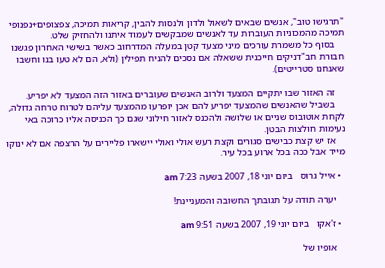"תרגישו טוב", אנשים שבאים לשאול ולדון ולנסות להבין, קריאות תמיכה, צפצופים+נפנופי תמיכה מהמכוניות העוברות עד לאנשים שמבקשים לעמוד איתנו ולהחזיק שלט.
    בסוף כל משמרת עורכים מיני מצעד קטן במעלה המדרחוב כאשר בשישי האחרון פגשנו חבורת חב"דניקים חייכנית ששאלה אם נסכים להניח תפילין (ולא, הם לא טעו בנו וחשבו שאנחנו סטרייטים).

    זה האזור שבו יתקיים המצעד ולרוב האנשים שעוברים באזור הזה המצעד לא יפריע.
    בשביל שהאנשים שהמצעד יפריע להם אכן יופרעו מהמצעד עליהם לטרוח טרחה גדולה, לקחת אוטובוס שניים או שלושה ולהכנס לאזור חילוני שגם כך הכניסה אליו כרוכה באי נעימות חולצות הבטן.
    אז יש קצת כבישים סגורים וקצת רעש אולי ואולי יישארו פליירים על הרצפה אם לא ינוקו מייד אבל ככה בכל ארוע בכל עיר.

  • אייל גרוס   ביום יוני 18, 2007 בשעה 7:23 am

    יערה תודה על תגובתך החשובה והמעניינת!

  • ז'אקו   ביום יוני 19, 2007 בשעה 9:51 am

    אופיו של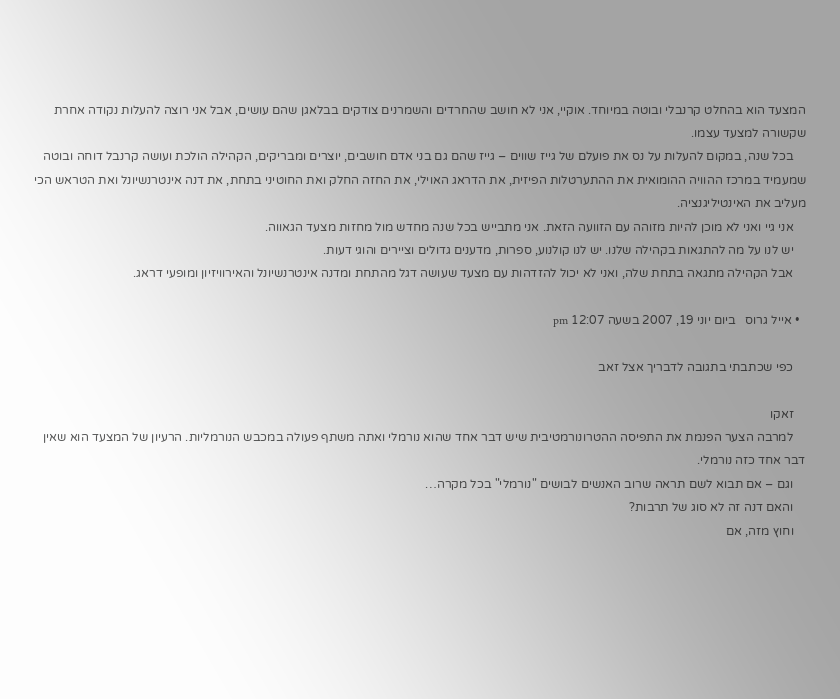המצעד הוא בהחלט קרנבלי ובוטה במיוחד. אוקיי, אני לא חושב שהחרדים והשמרנים צודקים בבלאגן שהם עושים, אבל אני רוצה להעלות נקודה אחרת שקשורה למצעד עצמו.
    בכל שנה, במקום להעלות על נס את פועלם של גייז שווים – גייז שהם גם בני אדם חושבים, יוצרים ומבריקים, הקהילה הולכת ועושה קרנבל דוחה ובוטה שמעמיד במרכז ההוויה ההומואית את ההתערטלות הפיזית, את הדראג האוילי, את החזה החלק ואת החוטיני בתחת, את דנה אינטרנשיונל ואת הטראש הכי מעליב את האינטיליגנציה.
    אני גיי ואני לא מוכן להיות מזוהה עם הזוועה הזאת. אני מתבייש בכל שנה מחדש מול מחזות מצעד הגאווה.
    יש לנו על מה להתגאות בקהילה שלנו. יש לנו קולנוע, ספרות, מדענים גדולים וציירים והוגי דעות.
    אבל הקהילה מתגאה בתחת שלה, ואני לא יכול להזדהות עם מצעד שעושה דגל מהתחת ומדנה אינטרנשיונל והאירוויזיון ומופעי דראג.

  • אייל גרוס   ביום יוני 19, 2007 בשעה 12:07 pm

    כפי שכתבתי בתגובה לדבריך אצל זאב

    זאקו
    למרבה הצער הפנמת את התפיסה ההטרונורמטיבית שיש דבר אחד שהוא נורמלי ואתה משתף פעולה במכבש הנורמליות. הרעיון של המצעד הוא שאין דבר אחד כזה נורמלי.
    וגם – אם תבוא לשם תראה שרוב האנשים לבושים "נורמלי" בכל מקרה…
    והאם דנה זה לא סוג של תרבות?
    וחוץ מזה, אם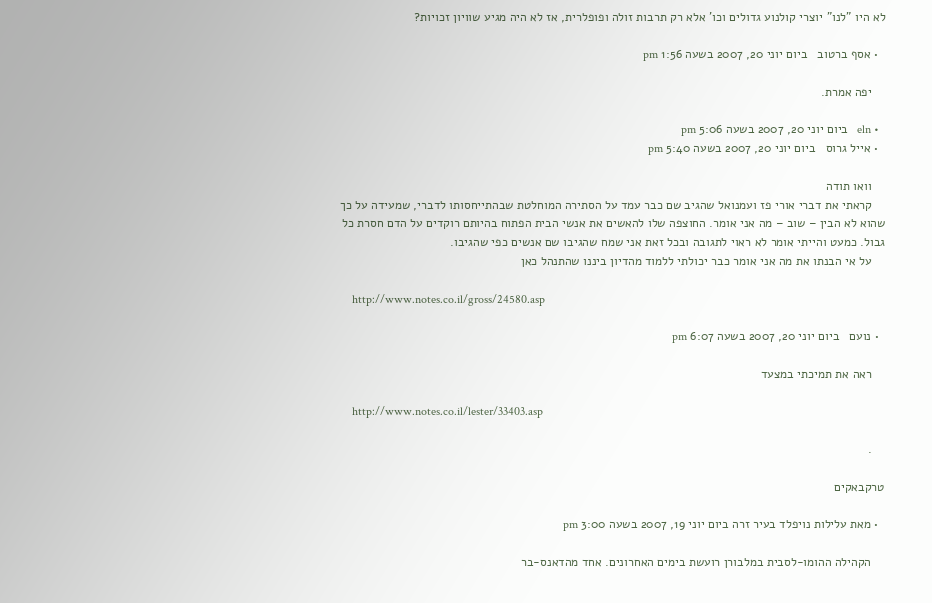לא היו "לנו" יוצרי קולנוע גדולים וכו' אלא רק תרבות זולה ופופלרית, אז לא היה מגיע שוויון זכויות?

  • אסף ברטוב   ביום יוני 20, 2007 בשעה 1:56 pm

    יפה אמרת.

  • eln   ביום יוני 20, 2007 בשעה 5:06 pm
  • אייל גרוס   ביום יוני 20, 2007 בשעה 5:40 pm

    וואו תודה
    קראתי את דברי אורי פז ועמנואל שהגיב שם כבר עמד על הסתירה המוחלטת שבהתייחסותו לדברי, שמעידה על כך שהוא לא הבין – שוב – מה אני אומר. החוצפה שלו להאשים את אנשי הבית הפתוח בהיותם רוקדים על הדם חסרת כל גבול. כמעט והייתי אומר לא ראוי לתגובה ובכל זאת אני שמח שהגיבו שם אנשים כפי שהגיבו.
    על אי הבנתו את מה אני אומר כבר יכולתי ללמוד מהדיון ביננו שהתנהל כאן

    http://www.notes.co.il/gross/24580.asp

  • נועם   ביום יוני 20, 2007 בשעה 6:07 pm

    ראה את תמיכתי במצעד

    http://www.notes.co.il/lester/33403.asp

    .

טרקבאקים

  • מאת עלילות נויפלד בעיר זרה ביום יוני 19, 2007 בשעה 3:00 pm

    הקהילה ההומו-לסבית במלבורן רועשת בימים האחרונים. אחד מהדאנס-בר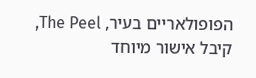הפופולאריים בעיר, The Peel, קיבל אישור מיוחד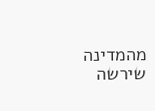מהמדינה שירשה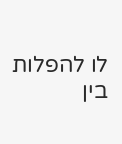לו להפלות בין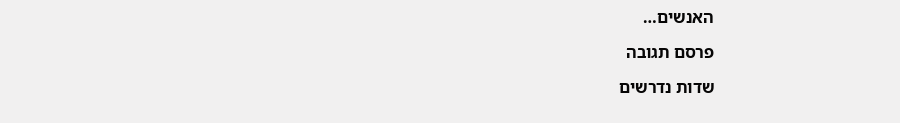האנשים…

פרסם תגובה

שדות נדרשים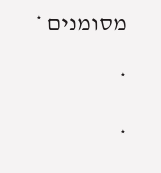מסומנים *

*

*